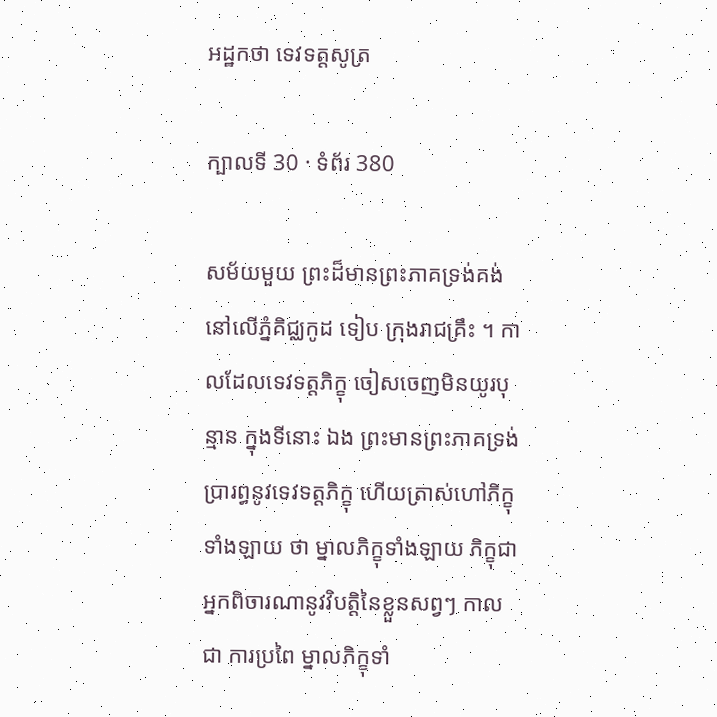អដ្ឋកថា ទេវទត្តសូត្រ

ក្បាលទី 30 · ទំព័រ 380

សម័យមួយ ព្រះដ៏មានព្រះភាគទ្រង់គង់នៅលើភ្នំគិជ្ឈកូដ ទៀប ក្រុងរាជគ្រឹះ ។ កាលដែលទេវទត្តភិក្ខុ ចៀសចេញមិនយូរបុន្មាន ក្នុងទីនោះ ឯង ព្រះមានព្រះភាគទ្រង់ប្រារព្ធនូវទេវទត្តភិក្ខុ ហើយត្រាស់ហៅភិក្ខុទាំងឡាយ ថា ម្នាលភិក្ខុទាំងឡាយ ភិក្ខុជាអ្នកពិចារណានូវវិបត្តិនៃខ្លួនសព្វៗ កាល ជា ការប្រពៃ ម្នាលភិក្ខុទាំ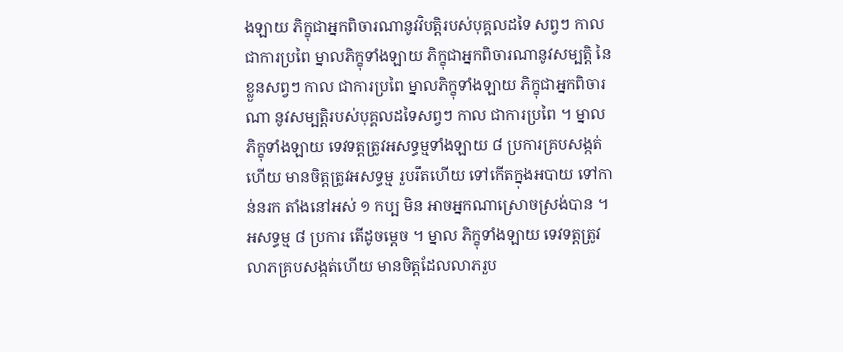ងឡាយ ភិក្ខុជាអ្នកពិចារណានូវវិបត្តិរបស់បុគ្គលដទៃ សព្វៗ កាល ជាការប្រពៃ ម្នាលភិក្ខុទាំងឡាយ ភិក្ខុជាអ្នកពិចារណានូវសម្បត្តិ នៃខ្លួនសព្វៗ កាល ជាការប្រពៃ ម្នាលភិក្ខុទាំងឡាយ ភិក្ខុជាអ្នកពិចារណា នូវសម្បត្តិរបស់បុគ្គលដទៃសព្វៗ កាល ជាការប្រពៃ ។ ម្នាលភិក្ខុទាំងឡាយ ទេវទត្តត្រូវអសទ្ធម្មទាំងឡាយ ៨ ប្រការគ្របសង្កត់ហើយ មានចិត្តត្រូវអសទ្ធម្ម រួបរឹតហើយ ទៅកើតក្នុងអបាយ ទៅកាន់នរក តាំងនៅអស់ ១ កប្ប មិន អាចអ្នកណាស្រោចស្រង់បាន ។ អសទ្ធម្ម ៨ ប្រការ តើដូចម្តេច ។ ម្នាល ភិក្ខុទាំងឡាយ ទេវទត្តត្រូវលាភគ្របសង្កត់ហើយ មានចិត្តដែលលាភរួប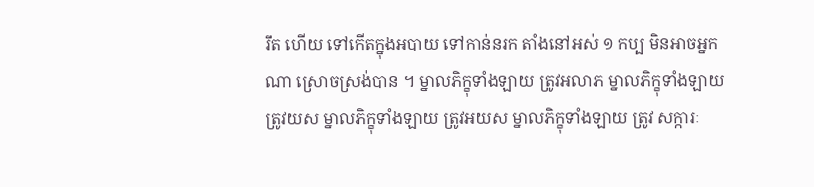រឹត ហើយ ទៅកើតក្នុងអបាយ ទៅកាន់នរក តាំងនៅអស់ ១ កប្ប មិនអាចអ្នកណា ស្រោចស្រង់បាន ។ ម្នាលភិក្ខុទាំងឡាយ ត្រូវអលាភ ម្នាលភិក្ខុទាំងឡាយ ត្រូវយស ម្នាលភិក្ខុទាំងឡាយ ត្រូវអយស ម្នាលភិក្ខុទាំងឡាយ ត្រូវ សក្ការៈ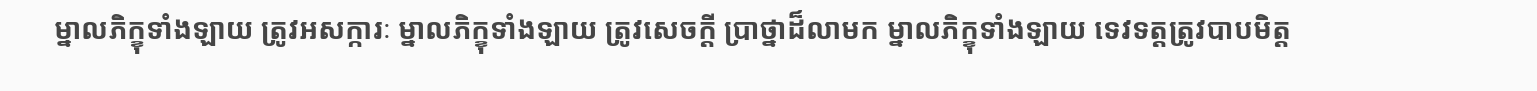ម្នាលភិក្ខុទាំងឡាយ ត្រូវអសក្ការៈ ម្នាលភិក្ខុទាំងឡាយ ត្រូវសេចក្តី ប្រាថ្នាដ៏លាមក ម្នាលភិក្ខុទាំងឡាយ ទេវទត្តត្រូវបាបមិត្ត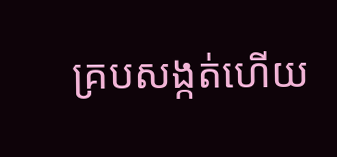គ្របសង្កត់ហើយ